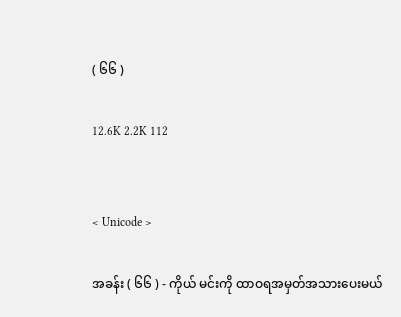( ၆၆ )

12.6K 2.2K 112


< Unicode >

အခန်း ( ၆၆ ) - ကိုယ် မင်းကို ထာဝရအမှတ်အသားပေးမယ်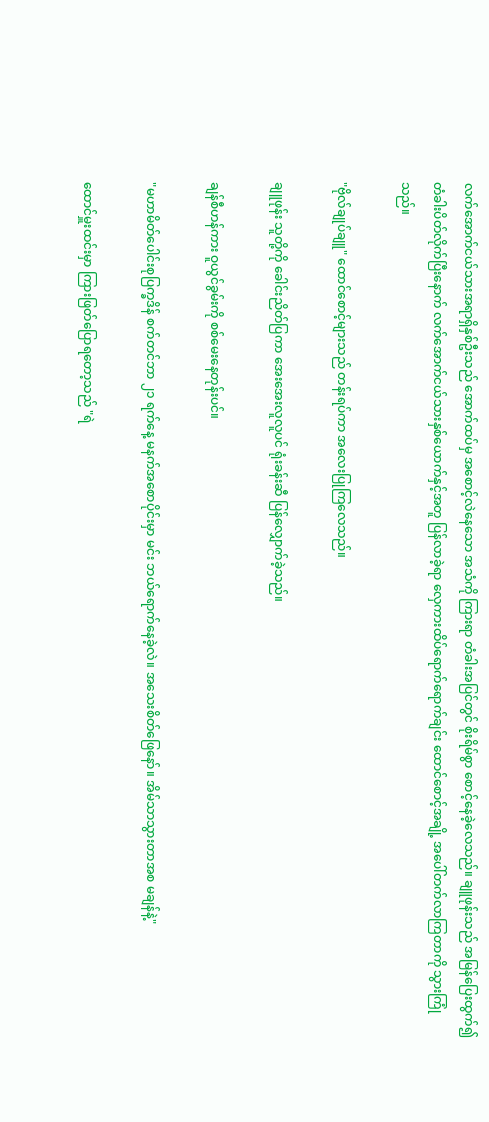လက်အောက်ငယ်သားအရာရှိနှစ်ဦးသည် အောက်ထပ်မှ အစောင့်လဲနေသော အသံကို ကြားရာ တံခါးအပြင်တွင် စိုးရိမ်စွာ စောင့်နေခဲ့လေသည်။ ချူဖုန်းသည် အမြန်ပြေးထွက်၍ တံခါးပိတ်လိုက်ပြီးနောက် လက်အောက်ငယ်သားနှစ်ယောက်နှင့်အတူ ပြန်လာခဲ့ရာ လှေကားထိပ်ရောက်ရောက်ချင်း ထောင်စောင့်အချို့ အပေါ်တက်လာကြတာကို သွားကြုံသည်။

"ဗိုလ်ချုပ်ချူ" ထောင်စောင့်များသည် တန်းရပ်ကာ အလေးပြုကြလေသည်။

ချူဖုန်း သူတို့ကို ခေါင်းညိတ်ပြကာ အေးအေးလူလူပင် ရုံးခန်းဆီ ပြန်လျှောက်ခဲ့သည်။

ချန်စီဟန်ကား ဝူယွင်ခွမ်းကို စစ်မေးနေတုန်းပင်။

"မဟာမိတ်ပေါင်းစုပြက္ခဒိန် စက်တင်ဘာ ၂၁ ရက်နေ့ မနက်အစောပိုင်းမှာ မင်း ဘယ်ရောက်နေခဲ့လဲ။ အသေးစိတ်ဖြေနော်။ အိမ်သာသွားတာအစ မချန်နဲ့"

ထောင်မှူးထင်းမှာ ကြားဖြတ်ပြောရတော့သည် "ရဲ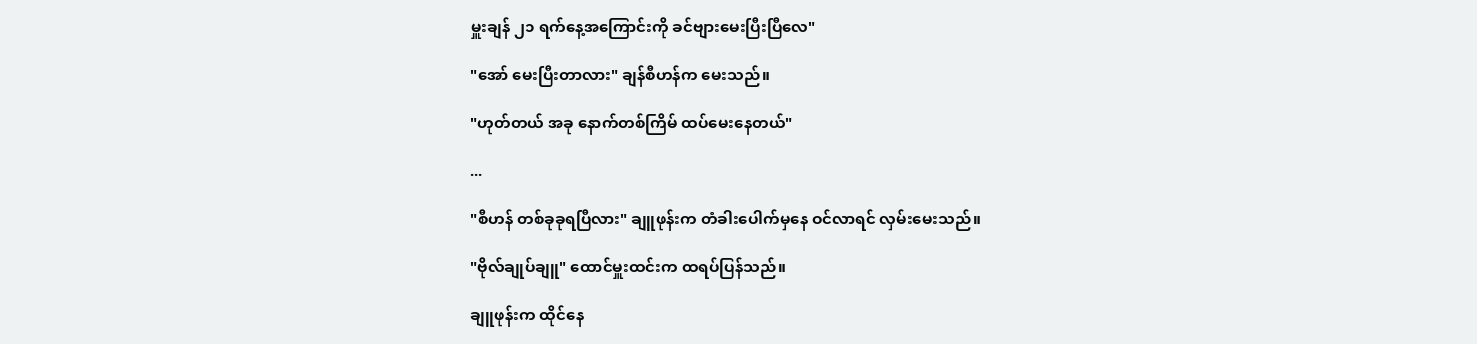မှူးချန် ၂၁ ရက်နေ့အကြောင်းကို ခင်ဗျားမေးပြီးပြီလေ"

"အော် မေးပြီးတာလား" ချန်စီဟန်က မေးသည်။

"ဟုတ်တယ် အခု နောက်တစ်ကြိမ် ထပ်မေးနေတယ်"

...

"စီဟန် တစ်ခုခုရပြီလား" ချူဖုန်းက တံခါးပေါက်မှနေ ဝင်လာရင် လှမ်းမေးသည်။

"ဗိုလ်ချုပ်ချူ" ထောင်မှူးထင်းက ထရပ်ပြန်သည်။

ချူဖုန်းက ထိုင်နေ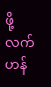ဖို့ လက်ဟန်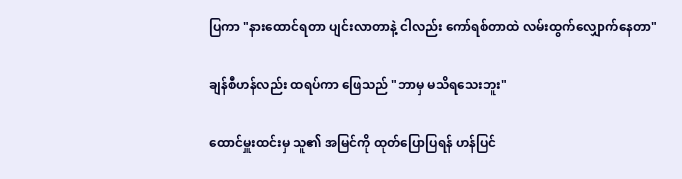ပြကာ "နားထောင်ရတာ ပျင်းလာတာနဲ့ ငါလည်း ကော်ရစ်တာထဲ လမ်းထွက်လျှောက်နေတာ"

ချန်စီဟန်လည်း ထရပ်ကာ ဖြေသည် "ဘာမှ မသိရသေးဘူး"

ထောင်မှူးထင်းမှ သူ၏ အမြင်ကို ထုတ်ပြောပြရန် ဟန်ပြင်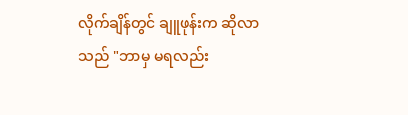လိုက်ချိန်တွင် ချူဖုန်းက ဆိုလာသည် "ဘာမှ မရလည်း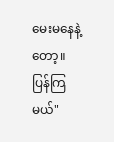မေးမနေနဲ့တော့။ ပြန်ကြမယ်"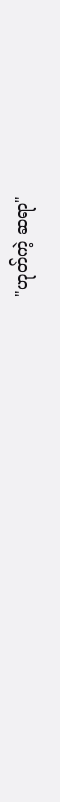"ဟုတ်ကဲ့ ဆရာ"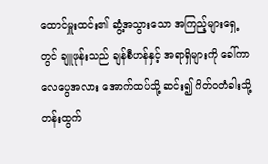ထောင်မှူးထင်း၏ ဆွံ့အသွားသော အကြည့်များရှေ့တွင် ချူဖုန်းသည် ချန်စီဟန်နှင့် အရာရှိများကို ခေါ်ကာ လေပွေအလား အောက်ထပ်သို့ ဆင်း၍ ဂိတ်ဝတံခါးသို့ တန်းထွက်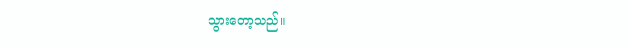သွားတော့သည်။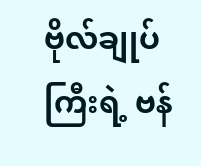ဗိုလ်ချုပ်ကြီးရဲ့ ဗန်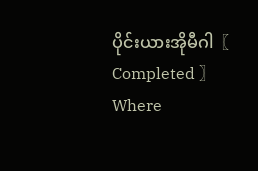ပိုင်းယားအိုမီဂါ〖 Completed 〗Where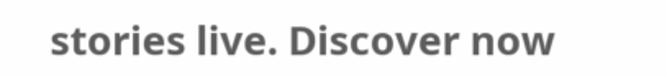stories live. Discover now